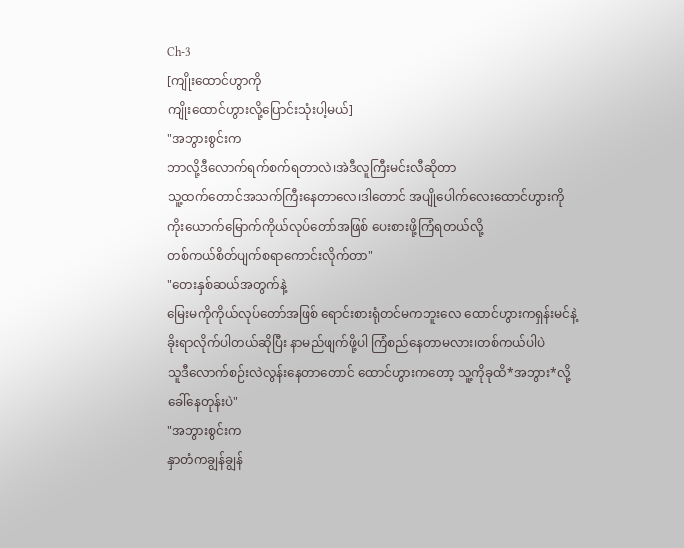Ch-3
[ကျိုးထောင်ဟွာကို
ကျိုးထောင်ဟွားလို့ပြောင်းသုံးပါ့မယ်]
"အဘွားစွင်းက
ဘာလို့ဒီလောက်ရက်စက်ရတာလဲ၊အဲဒီလူကြီးမင်းလီဆိုတာ
သူ့ထက်တောင်အသက်ကြီးနေတာလေ၊ဒါတောင် အပျိုပေါက်လေးထောင်ဟွားကို
ကိုးယောက်မြောက်ကိုယ်လုပ်တော်အဖြစ် ပေးစားဖို့ကြံရတယ်လို့
တစ်ကယ်စိတ်ပျက်စရာကောင်းလိုက်တာ"
"တေးနှစ်ဆယ်အတွက်နဲ့
မြေးမကိုကိုယ်လုပ်တော်အဖြစ် ရောင်းစားရုံတင်မကဘူးလေ ထောင်ဟွားကရှန်းမင်နဲ့
ခိုးရာလိုက်ပါတယ်ဆိုပြီး နာမည်ဖျက်ဖို့ပါ ကြံစည်နေတာမလား၊တစ်ကယ်ပါပဲ
သူဒီလောက်စဉ်းလဲလွန်းနေတာတောင် ထောင်ဟွားကတော့ သူ့ကိုခုထိ*အဘွား*လို့
ခေါ်နေတုန်းပဲ"
"အဘွားစွင်းက
နှာတံကချွန်ချွန်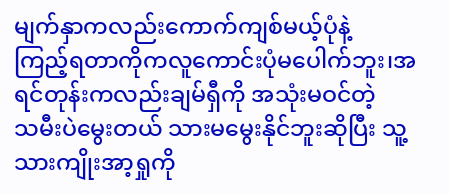မျက်နှာကလည်းကောက်ကျစ်မယ့်ပုံနဲ့
ကြည့်ရတာကိုကလူကောင်းပုံမပေါက်ဘူး၊အရင်တုန်းကလည်းချမ်ရှီကို အသုံးမဝင်တဲ့
သမီးပဲမွေးတယ် သားမမွေးနိုင်ဘူးဆိုပြီး သူ့သားကျိုးအာ့ရှုကို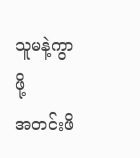သူမနဲ့ကွာဖို့
အတင်းဖိ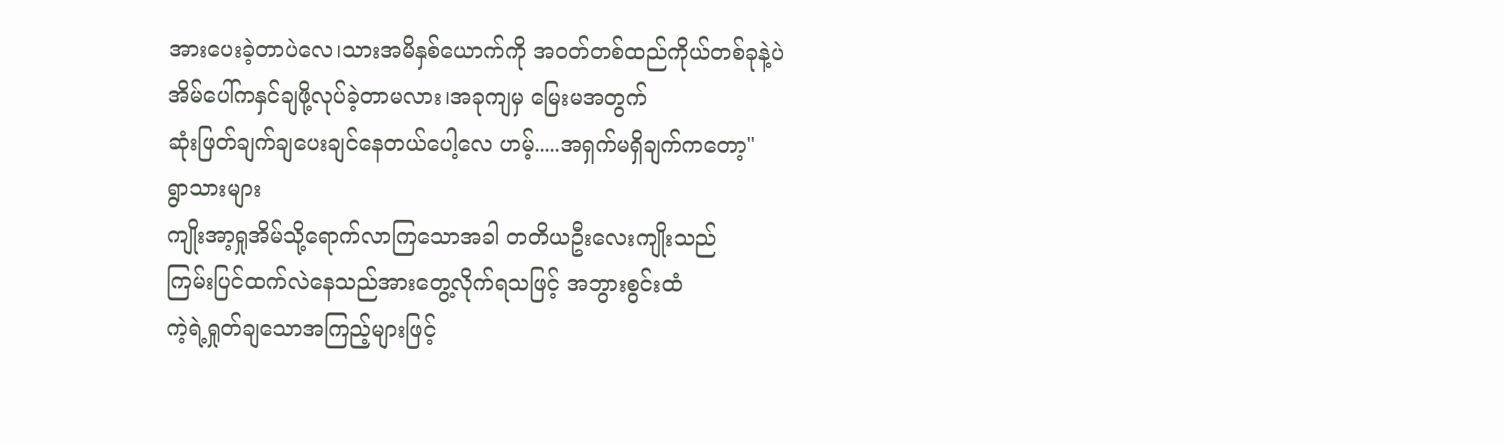အားပေးခဲ့တာပဲလေ၊သားအမိနှစ်ယောက်ကို အဝတ်တစ်ထည်ကိုယ်တစ်ခုနဲ့ပဲ
အိမ်ပေါ်ကနှင်ချဖို့လုပ်ခဲ့တာမလား၊အခုကျမှ မြေးမအတွက်
ဆုံးဖြတ်ချက်ချပေးချင်နေတယ်ပေါ့လေ ဟမ့်.....အရှက်မရှိချက်ကတော့"
ရွာသားများ
ကျိုးအာ့ရှုအိမ်သို့ရောက်လာကြသောအခါ တတိယဦးလေးကျိုးသည်
ကြမ်းပြင်ထက်လဲနေသည်အားတွေ့လိုက်ရသဖြင့် အဘွားစွင်းထံ
ကဲ့ရဲ့ရှုတ်ချသောအကြည့်များဖြင့်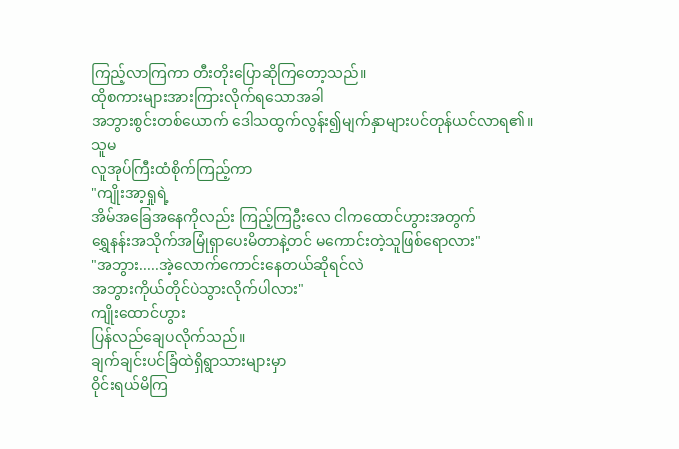ကြည့်လာကြကာ တီးတိုးပြောဆိုကြတော့သည်။
ထိုစကားများအားကြားလိုက်ရသောအခါ
အဘွားစွင်းတစ်ယောက် ဒေါသထွက်လွန်း၍မျက်နှာများပင်တုန်ယင်လာရ၏။
သူမ
လူအုပ်ကြီးထံစိုက်ကြည့်ကာ
"ကျိုးအာ့ရှုရဲ့
အိမ်အခြေအနေကိုလည်း ကြည့်ကြဦးလေ ငါကထောင်ဟွားအတွက်
ရွှေနန်းအသိုက်အမြုံရှာပေးမိတာနဲ့တင် မကောင်းတဲ့သူဖြစ်ရောလား"
"အဘွား.....အဲ့လောက်ကောင်းနေတယ်ဆိုရင်လဲ
အဘွားကိုယ်တိုင်ပဲသွားလိုက်ပါလား"
ကျိုးထောင်ဟွား
ပြန်လည်ချေပလိုက်သည်။
ချက်ချင်းပင်ခြံထဲရှိရွာသားများမှာ
ဝိုင်းရယ်မိကြ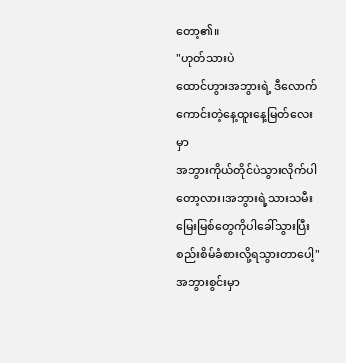တော့၏။
"ဟုတ်သားပဲ
ထောင်ဟွားအဘွားရဲ့ ဒီလောက်ကောင်းတဲ့နေ့ထူးနေ့မြတ်လေးမှာ
အဘွားကိုယ်တိုင်ပဲသွားလိုက်ပါတော့လား၊အဘွားရဲ့သားသမီးမြေးမြစ်တွေကိုပါခေါ်သွားပြီး
စည်းစိမ်ခံစားလို့ရသွားတာပေါ့"
အဘွားစွင်းမှာ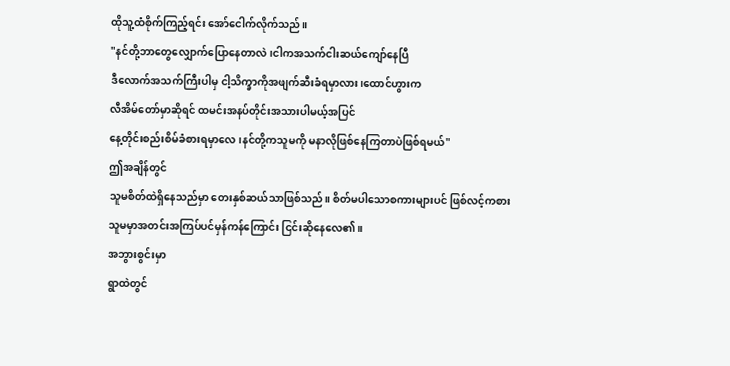ထိုသူ့ထံစိုက်ကြည့်ရင်း အော်ငေါက်လိုက်သည်။
"နင်တို့ဘာတွေလျှောက်ပြောနေတာလဲ၊ငါကအသက်ငါးဆယ်ကျော်နေပြီ
ဒီလောက်အသက်ကြီးပါမှ ငါ့သိက္ခာကိုအဖျက်ဆီးခံရမှာလား၊ထောင်ဟွားက
လီအိမ်တော်မှာဆိုရင် ထမင်းအနပ်တိုင်းအသားပါမယ့်အပြင်
နေ့တိုင်းစည်းစိမ်ခံစားရမှာလေ၊နင်တို့ကသူမကို မနာလိုဖြစ်နေကြတာပဲဖြစ်ရမယ်"
ဤအချိန်တွင်
သူမစိတ်ထဲရှိနေသည်မှာ တေးနှစ်ဆယ်သာဖြစ်သည်။ စိတ်မပါသောစကားများပင် ဖြစ်လင့်ကစား
သူမမှာအတင်းအကြပ်ပင်မှန်ကန်ကြောင်း ငြင်းဆိုနေလေ၏။
အဘွားစွင်းမှာ
ရွာထဲတွင်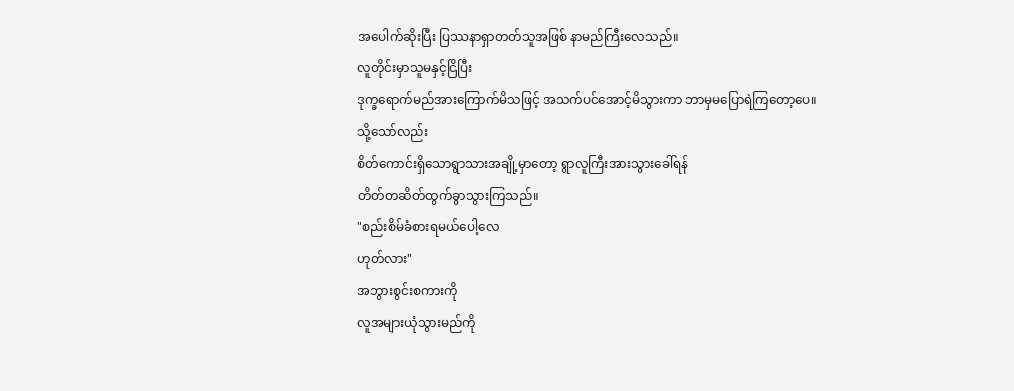အပေါက်ဆိုးပြီး ပြဿနာရှာတတ်သူအဖြစ် နာမည်ကြီးလေသည်။
လူတိုင်းမှာသူမနှင့်ငြိပြီး
ဒုက္ခရောက်မည်အားကြောက်မိသဖြင့် အသက်ပင်အောင့်မိသွားကာ ဘာမှမပြောရဲကြတော့ပေ။
သို့သော်လည်း
စိတ်ကောင်းရှိသောရွာသားအချို့မှာတော့ ရွာလူကြီးအားသွားခေါ်ရန်
တိတ်တဆိတ်ထွက်ခွာသွားကြသည်။
"စည်းစိမ်ခံစားရမယ်ပေါ့လေ
ဟုတ်လား"
အဘွားစွင်းစကားကို
လူအများယုံသွားမည်ကို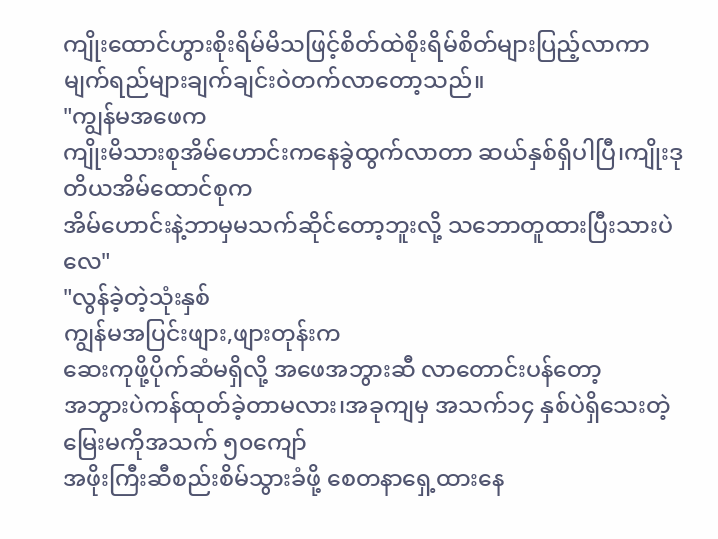ကျိုးထောင်ဟွားစိုးရိမ်မိသဖြင့်စိတ်ထဲစိုးရိမ်စိတ်များပြည့်လာကာ
မျက်ရည်များချက်ချင်းဝဲတက်လာတော့သည်။
"ကျွန်မအဖေက
ကျိုးမိသားစုအိမ်ဟောင်းကနေခွဲထွက်လာတာ ဆယ်နှစ်ရှိပါပြီ၊ကျိုးဒုတိယအိမ်ထောင်စုက
အိမ်ဟောင်းနဲ့ဘာမှမသက်ဆိုင်တော့ဘူးလို့ သဘောတူထားပြီးသားပဲလေ"
"လွန်ခဲ့တဲ့သုံးနှစ်
ကျွန်မအပြင်းဖျား,ဖျားတုန်းက
ဆေးကုဖို့ပိုက်ဆံမရှိလို့ အဖေအဘွားဆီ လာတောင်းပန်တော့
အဘွားပဲကန်ထုတ်ခဲ့တာမလား၊အခုကျမှ အသက်၁၄ နှစ်ပဲရှိသေးတဲ့ မြေးမကိုအသက် ၅၀ကျော်
အဖိုးကြီးဆီစည်းစိမ်သွားခံဖို့ စေတနာရှေ့ထားနေ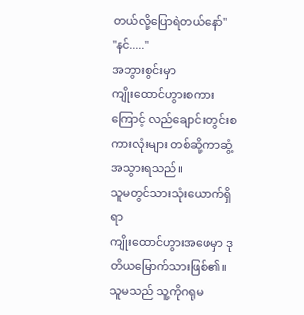တယ်လို့ပြောရဲတယ်နော်"
"နင်....."
အဘွားစွင်းမှာ
ကျိုးထောင်ဟွားစကားကြောင့် လည်ချောင်းတွင်းစကားလုံးများ တစ်ဆို့ကာဆွံ့အသွားရသည်။
သူမတွင်သားသုံးယောက်ရှိရာ
ကျိုးထောင်ဟွားအဖေမှာ ဒုတိယမြောက်သားဖြစ်၏။ သူမသည် သူ့ကိုဂရုမ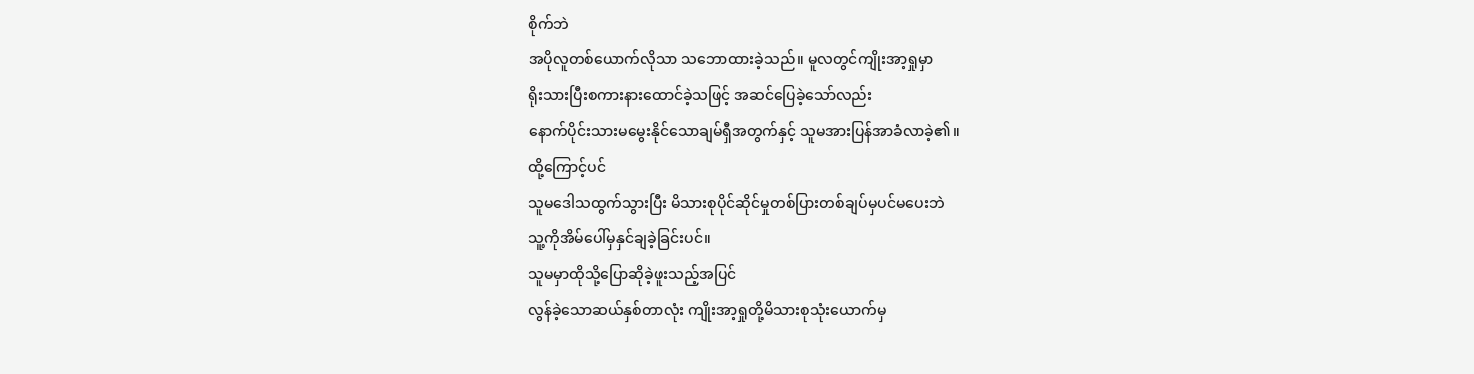စိုက်ဘဲ
အပိုလူတစ်ယောက်လိုသာ သဘောထားခဲ့သည်။ မူလတွင်ကျိုးအာ့ရှုမှာ
ရိုးသားပြီးစကားနားထောင်ခဲ့သဖြင့် အဆင်ပြေခဲ့သော်လည်း
နောက်ပိုင်းသားမမွေးနိုင်သောချမ်ရှီအတွက်နှင့် သူမအားပြန်အာခံလာခဲ့၏။
ထို့ကြောင့်ပင်
သူမဒေါသထွက်သွားပြီး မိသားစုပိုင်ဆိုင်မှုတစ်ပြားတစ်ချပ်မှပင်မပေးဘဲ
သူ့ကိုအိမ်ပေါ်မှနှင်ချခဲ့ခြင်းပင်။
သူမမှာထိုသို့ပြောဆိုခဲ့ဖူးသည့်အပြင်
လွန်ခဲ့သောဆယ်နှစ်တာလုံး ကျိုးအာ့ရှုတို့မိသားစုသုံးယောက်မှ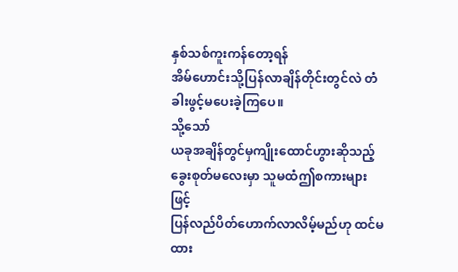နှစ်သစ်ကူးကန်တော့ရန်
အိမ်ဟောင်းသို့ပြန်လာချိန်တိုင်းတွင်လဲ တံခါးဖွင့်မပေးခဲ့ကြပေ။
သို့သော်
ယခုအချိန်တွင်မှကျိုးထောင်ဟွားဆိုသည့်ခွေးစုတ်မလေးမှာ သူမထံဤစကားများဖြင့်
ပြန်လည်ပိတ်ဟောက်လာလိမ့်မည်ဟု ထင်မထား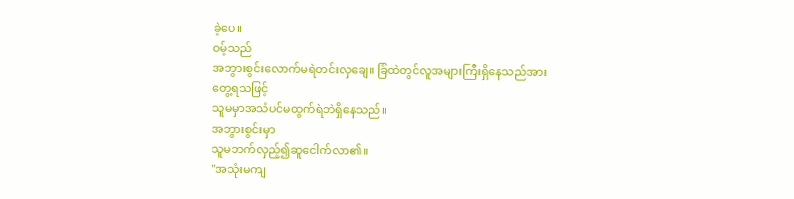ခဲ့ပေ။
ဝမ့်သည်
အဘွားစွင်းလောက်မရဲတင်းလှချေ။ ခြံထဲတွင်လူအများကြီးရှိနေသည်အားတွေ့ရသဖြင့်
သူမမှာအသံပင်မထွက်ရဲဘဲရှိနေသည်။
အဘွားစွင်းမှာ
သူမဘက်လှည့်၍ဆူငေါက်လာ၏။
"အသုံးမကျ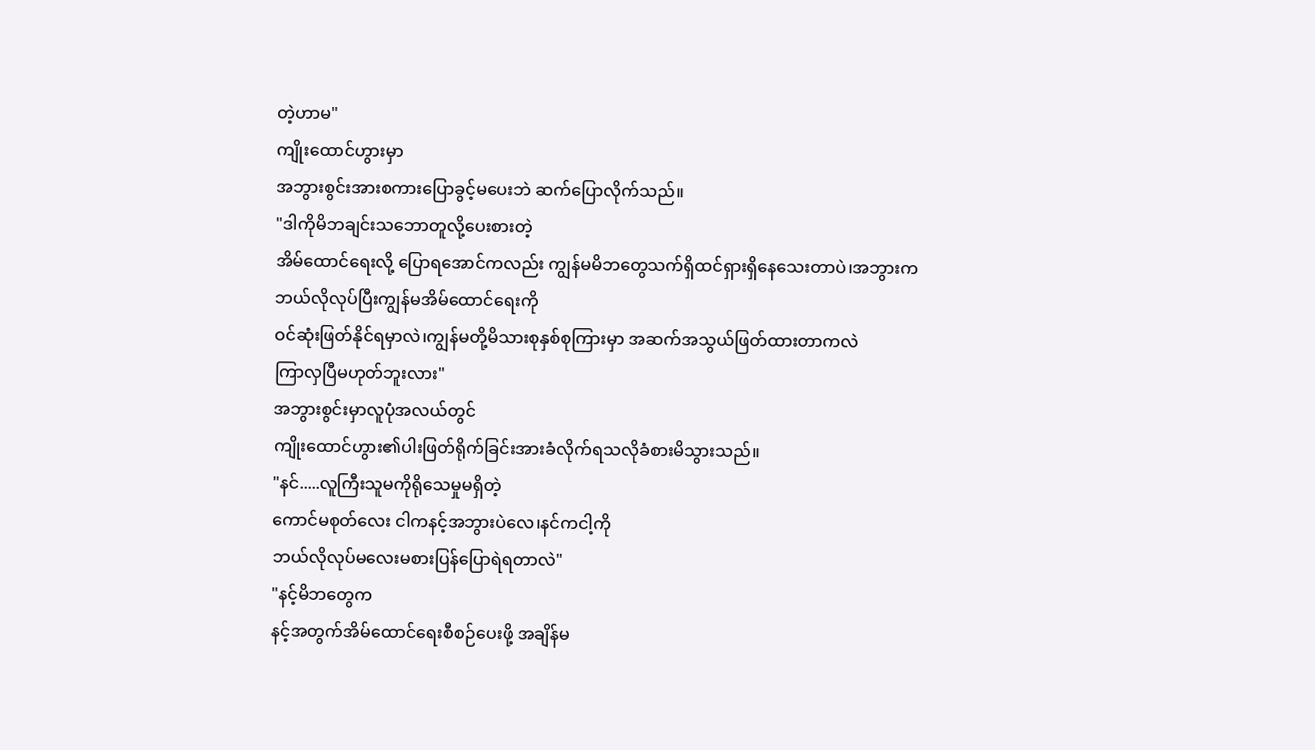တဲ့ဟာမ"
ကျိုးထောင်ဟွားမှာ
အဘွားစွင်းအားစကားပြောခွင့်မပေးဘဲ ဆက်ပြောလိုက်သည်။
"ဒါကိုမိဘချင်းသဘောတူလို့ပေးစားတဲ့
အိမ်ထောင်ရေးလို့ ပြောရအောင်ကလည်း ကျွန်မမိဘတွေသက်ရှိထင်ရှားရှိနေသေးတာပဲ၊အဘွားက
ဘယ်လိုလုပ်ပြီးကျွန်မအိမ်ထောင်ရေးကို
ဝင်ဆုံးဖြတ်နိုင်ရမှာလဲ၊ကျွန်မတို့မိသားစုနှစ်စုကြားမှာ အဆက်အသွယ်ဖြတ်ထားတာကလဲ
ကြာလှပြီမဟုတ်ဘူးလား"
အဘွားစွင်းမှာလူပုံအလယ်တွင်
ကျိုးထောင်ဟွား၏ပါးဖြတ်ရိုက်ခြင်းအားခံလိုက်ရသလိုခံစားမိသွားသည်။
"နင်.....လူကြီးသူမကိုရိုသေမှုမရှိတဲ့
ကောင်မစုတ်လေး ငါကနင့်အဘွားပဲလေ၊နင်ကငါ့ကို
ဘယ်လိုလုပ်မလေးမစားပြန်ပြောရဲရတာလဲ"
"နင့်မိဘတွေက
နင့်အတွက်အိမ်ထောင်ရေးစီစဉ်ပေးဖို့ အချိန်မ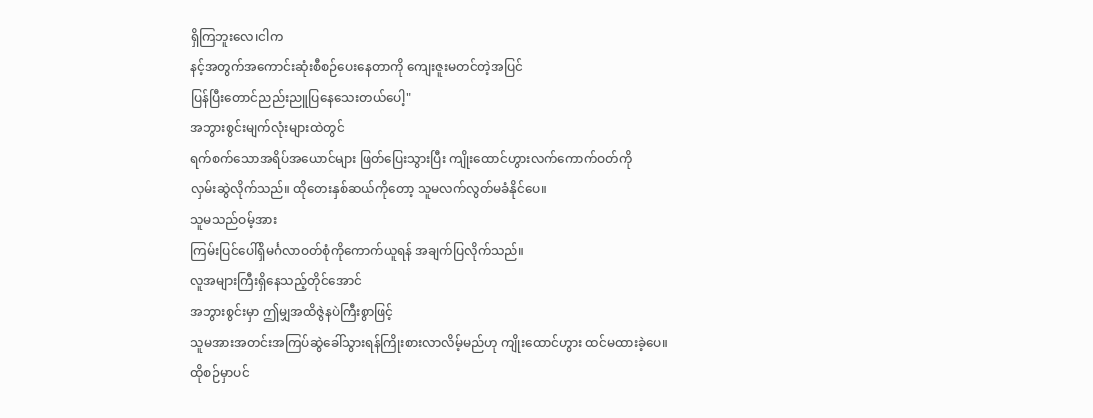ရှိကြဘူးလေ၊ငါက
နင့်အတွက်အကောင်းဆုံးစီစဉ်ပေးနေတာကို ကျေးဇူးမတင်တဲ့အပြင်
ပြန်ပြီးတောင်ညည်းညူပြနေသေးတယ်ပေါ့"
အဘွားစွင်းမျက်လုံးများထဲတွင်
ရက်စက်သောအရိပ်အယောင်များ ဖြတ်ပြေးသွားပြီး ကျိုးထောင်ဟွားလက်ကောက်ဝတ်ကို
လှမ်းဆွဲလိုက်သည်။ ထိုတေးနှစ်ဆယ်ကိုတော့ သူမလက်လွတ်မခံနိုင်ပေ။
သူမသည်ဝမ့်အား
ကြမ်းပြင်ပေါ်ရှိမင်္ဂလာဝတ်စုံကိုကောက်ယူရန် အချက်ပြလိုက်သည်။
လူအများကြီးရှိနေသည့်တိုင်အောင်
အဘွားစွင်းမှာ ဤမျှအထိဇွဲနပဲကြီးစွာဖြင့်
သူမအားအတင်းအကြပ်ဆွဲခေါ်သွားရန်ကြိုးစားလာလိမ့်မည်ဟု ကျိုးထောင်ဟွား ထင်မထားခဲ့ပေ။
ထိုစဉ်မှာပင်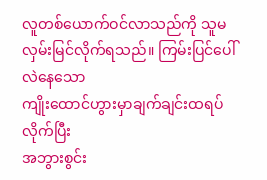လူတစ်ယောက်ဝင်လာသည်ကို သူမလှမ်းမြင်လိုက်ရသည်။ ကြမ်းပြင်ပေါ်လဲနေသော
ကျိုးထောင်ဟွားမှာချက်ချင်းထရပ်လိုက်ပြီး
အဘွားစွင်း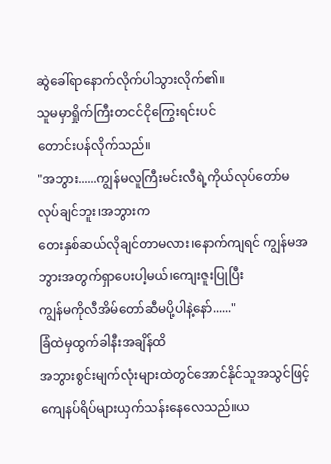ဆွဲခေါ်ရာနောက်လိုက်ပါသွားလိုက်၏။
သူမမှာရှိုက်ကြီးတငင်ငိုကြွေးရင်းပင်
တောင်းပန်လိုက်သည်။
"အဘွား......ကျွန်မလူကြီးမင်းလီရဲ့ကိုယ်လုပ်တော်မလုပ်ချင်ဘူး၊အဘွားက
တေးနှစ်ဆယ်လိုချင်တာမလား၊နောက်ကျရင် ကျွန်မအဘွားအတွက်ရှာပေးပါ့မယ်၊ကျေးဇူးပြုပြီး
ကျွန်မကိုလီအိမ်တော်ဆီမပို့ပါနဲ့နော်......"
ခြံထဲမှထွက်ခါနီးအချိန်ထိ
အဘွားစွင်းမျက်လုံးများထဲတွင်အောင်နိုင်သူအသွင်ဖြင့်
ကျေနပ်ရိပ်များယှက်သန်းနေလေသည်။ယ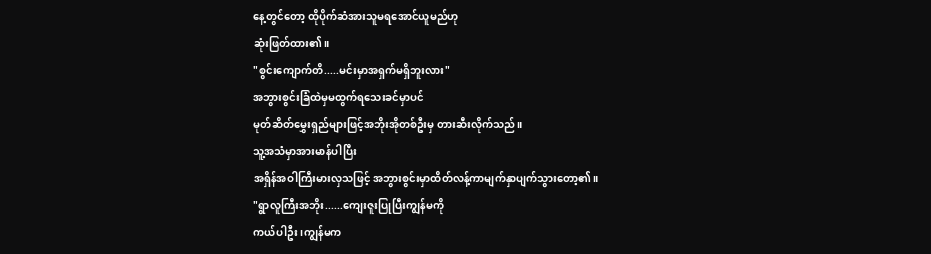နေ့တွင်တော့ ထိုပိုက်ဆံအားသူမရအောင်ယူမည်ဟု
ဆုံးဖြတ်ထား၏။
"စွင်းကျောက်တိ.....မင်းမှာအရှက်မရှိဘူးလား"
အဘွားစွင်းခြံထဲမှမထွက်ရသေးခင်မှာပင်
မုတ်ဆိတ်မွှေးရှည်များဖြင့်အဘိုးအိုတစ်ဦးမှ တားဆီးလိုက်သည်။
သူ့အသံမှာအားမာန်ပါပြီး
အရှိန်အဝါကြီးမားလှသဖြင့် အဘွားစွင်းမှာထိတ်လန့်ကာမျက်နှာပျက်သွားတော့၏။
"ရွာလူကြီးအဘိုး......ကျေးဇူးပြုပြီးကျွန်မကို
ကယ်ပါဦး၊ကျွန်မက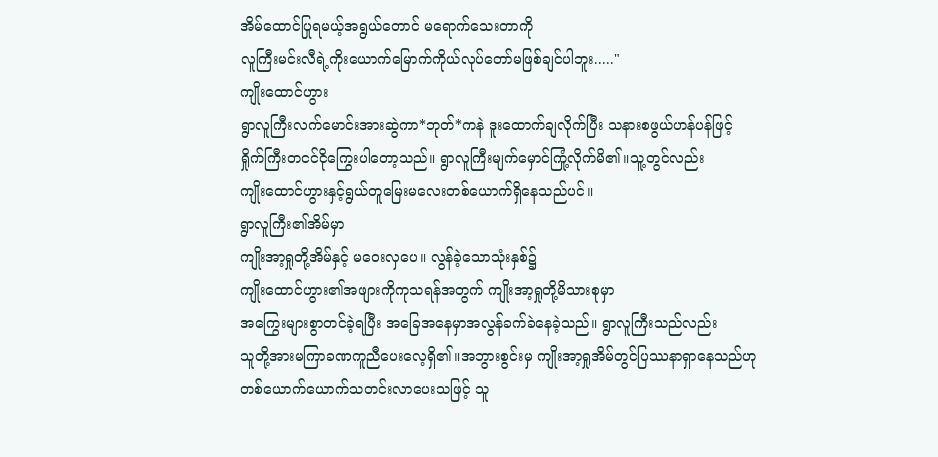အိမ်ထောင်ပြုရမယ့်အရွယ်တောင် မရောက်သေးတာကို
လူကြီးမင်းလီရဲ့ကိုးယောက်မြောက်ကိုယ်လုပ်တော်မဖြစ်ချင်ပါဘူး....."
ကျိုးထောင်ဟွား
ရွာလူကြီးလက်မောင်းအားဆွဲကာ*ဘုတ်*ကနဲ ဒူးထောက်ချလိုက်ပြီး သနားစဖွယ်ဟန်ပန်ဖြင့်
ရှိုက်ကြီးတငင်ငိုကြွေးပါတော့သည်။ ရွာလူကြီးမျက်မှောင်ကြုံ့လိုက်မိ၏။သူ့တွင်လည်း
ကျိုးထောင်ဟွားနှင့်ရွယ်တူမြေးမလေးတစ်ယောက်ရှိနေသည်ပင်။
ရွာလူကြီး၏အိမ်မှာ
ကျိုးအာ့ရှုတို့အိမ်နှင့် မဝေးလှပေ။ လွန်ခဲ့သောသုံးနှစ်၌
ကျိုးထောင်ဟွား၏အဖျားကိုကုသရန်အတွက် ကျိုးအာ့ရှုတို့မိသားစုမှာ
အကြွေးများစွာတင်ခဲ့ရပြီး အခြေအနေမှာအလွန်ခက်ခဲနေခဲ့သည်။ ရွာလူကြီးသည်လည်း
သူတို့အားမကြာခဏကူညီပေးလေ့ရှိ၏။အဘွားစွင်းမှ ကျိုးအာ့ရှုအိမ်တွင်ပြဿနာရှာနေသည်ဟု
တစ်ယောက်ယောက်သတင်းလာပေးသဖြင့် သူ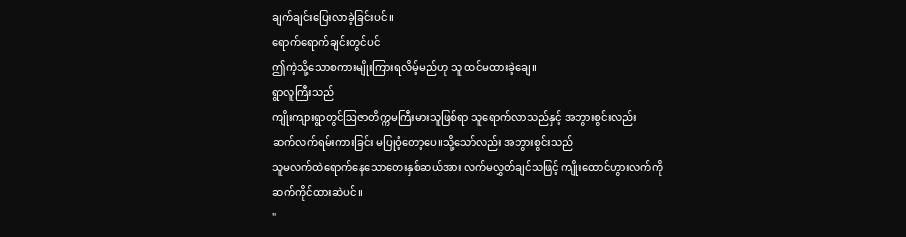ချက်ချင်းပြေးလာခဲ့ခြင်းပင်။
ရောက်ရောက်ချင်းတွင်ပင်
ဤကဲ့သို့သောစကားမျိုးကြားရလိမ့်မည်ဟု သူ ထင်မထားခဲ့ချေ။
ရွာလူကြီးသည်
ကျိုးကျားရွာတွင်ဩဇာတိက္ကမကြီးမားသူဖြစ်ရာ သူရောက်လာသည်နှင့် အဘွားစွင်းလည်း
ဆက်လက်ရမ်းကားခြင်း မပြုဝံ့တော့ပေ။သို့သော်လည်း အဘွားစွင်းသည်
သူမလက်ထဲရောက်နေသောတေးနှစ်ဆယ်အား လက်မလွှတ်ချင်သဖြင့် ကျိုးထောင်ဟွားလက်ကို
ဆက်ကိုင်ထားဆဲပင်။
"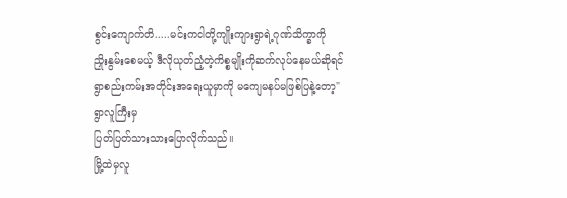စွင်းကျောက်တိ.....မင်းကငါတို့ကျိုးကျားရွာရဲ့ဂုဏ်သိက္ခာကို
ညှိုးနွမ်းစေမယ့် ဒီလိုယုတ်ညံ့တဲ့ကိစ္စမျိုးကိုဆက်လုပ်နေမယ်ဆိုရင်
ရွာစည်းကမ်းအတိုင်းအရေးယူမှာကို မကျေမနပ်မဖြစ်ပြနဲ့တော့"
ရွာလူကြီးမှ
ပြတ်ပြတ်သားသားပြောလိုက်သည်။
မြို့ထဲမှလူ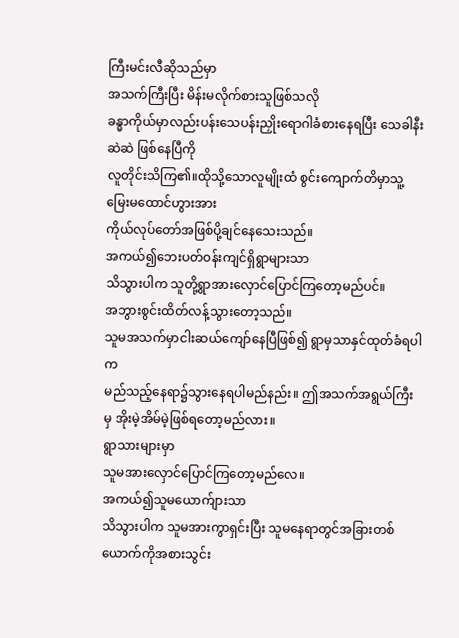ကြီးမင်းလီဆိုသည်မှာ
အသက်ကြီးပြီး မိန်းမလိုက်စားသူဖြစ်သလို
ခန္ဓာကိုယ်မှာလည်းပန်းသေပန်းညှိုးရောဂါခံစားနေရပြီး သေခါနီးဆဲဆဲ ဖြစ်နေပြီကို
လူတိုင်းသိကြ၏။ထိုသို့သောလူမျိုးထံ စွင်းကျောက်တိမှာသူ့မြေးမထောင်ဟွားအား
ကိုယ်လုပ်တော်အဖြစ်ပို့ချင်နေသေးသည်။
အကယ်၍ဘေးပတ်ဝန်းကျင်ရှိရွာများသာ
သိသွားပါက သူတို့ရွာအားလှောင်ပြောင်ကြတော့မည်ပင်။
အဘွားစွင်းထိတ်လန့်သွားတော့သည်။
သူမအသက်မှာငါးဆယ်ကျော်နေပြီဖြစ်၍ ရွာမှသာနှင်ထုတ်ခံရပါက
မည်သည့်နေရာ၌သွားနေရပါမည်နည်း။ ဤအသက်အရွယ်ကြီးမှ အိုးမဲ့အိမ်မဲ့ဖြစ်ရတော့မည်လား။
ရွာသားများမှာ
သူမအားလှောင်ပြောင်ကြတော့မည်လေ။
အကယ်၍သူမယောက်ျားသာ
သိသွားပါက သူမအားကွာရှင်းပြီး သူမနေရာတွင်အခြားတစ်ယောက်ကိုအစားသွင်း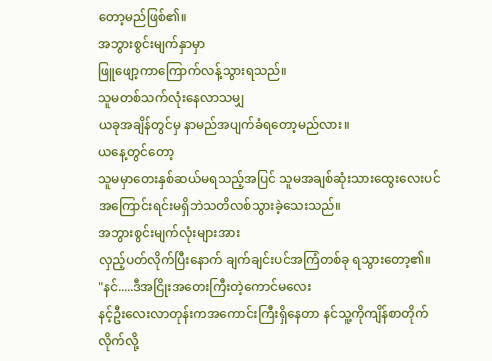တော့မည်ဖြစ်၏။
အဘွားစွင်းမျက်နှာမှာ
ဖြူဖျော့ကာကြောက်လန့်သွားရသည်။
သူမတစ်သက်လုံးနေလာသမျှ
ယခုအချိန်တွင်မှ နာမည်အပျက်ခံရတော့မည်လား။
ယနေ့တွင်တော့
သူမမှာတေးနှစ်ဆယ်မရသည့်အပြင် သူမအချစ်ဆုံးသားထွေးလေးပင်
အကြောင်းရင်းမရှိဘဲသတိလစ်သွားခဲ့သေးသည်။
အဘွားစွင်းမျက်လုံးများအား
လှည့်ပတ်လိုက်ပြီးနောက် ချက်ချင်းပင်အကြံတစ်ခု ရသွားတော့၏။
"နင်.....ဒီအငြိုးအတေးကြီးတဲ့ကောင်မလေး
နင့်ဦးလေးလာတုန်းကအကောင်းကြီးရှိနေတာ နင်သူ့ကိုကျိန်စာတိုက်လိုက်လို့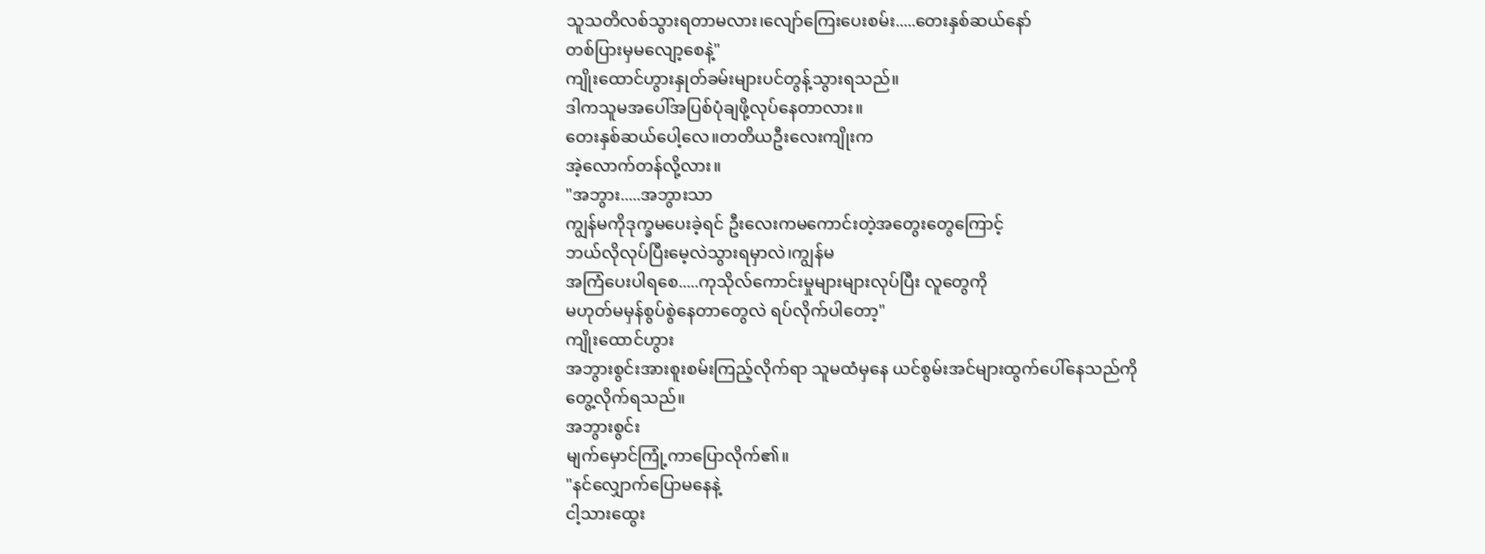သူသတိလစ်သွားရတာမလား၊လျော်ကြေးပေးစမ်း.....တေးနှစ်ဆယ်နော်
တစ်ပြားမှမလျော့စေနဲ့"
ကျိုးထောင်ဟွားနှုတ်ခမ်းများပင်တွန့်သွားရသည်။
ဒါကသူမအပေါ်အပြစ်ပုံချဖို့လုပ်နေတာလား။
တေးနှစ်ဆယ်ပေါ့လေ။တတိယဦးလေးကျိုးက
အဲ့လောက်တန်လို့လား။
"အဘွား.....အဘွားသာ
ကျွန်မကိုဒုက္ခမပေးခဲ့ရင် ဦးလေးကမကောင်းတဲ့အတွေးတွေကြောင့်
ဘယ်လိုလုပ်ပြီးမေ့လဲသွားရမှာလဲ၊ကျွန်မ
အကြံပေးပါရစေ.....ကုသိုလ်ကောင်းမှုများများလုပ်ပြီး လူတွေကို
မဟုတ်မမှန်စွပ်စွဲနေတာတွေလဲ ရပ်လိုက်ပါတော့"
ကျိုးထောင်ဟွား
အဘွားစွင်းအားစူးစမ်းကြည့်လိုက်ရာ သူမထံမှနေ ယင်စွမ်းအင်များထွက်ပေါ်နေသည်ကို
တွေ့လိုက်ရသည်။
အဘွားစွင်း
မျက်မှောင်ကြုံ့ကာပြောလိုက်၏။
"နင်လျှောက်ပြောမနေနဲ့
ငါ့သားထွေး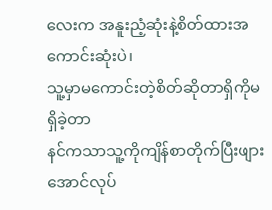လေးက အနူးညံ့ဆုံးနဲ့စိတ်ထားအကောင်းဆုံးပဲ၊
သူ့မှာမကောင်းတဲ့စိတ်ဆိုတာရှိကိုမရှိခဲ့တာ
နင်ကသာသူ့ကိုကျိန်စာတိုက်ပြီးဖျားအောင်လုပ်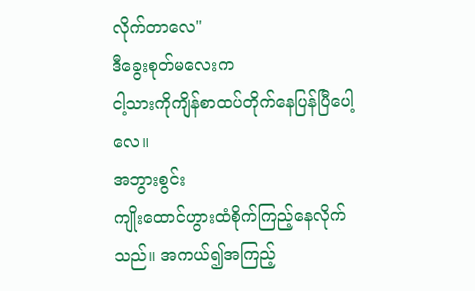လိုက်တာလေ"
ဒီခွေးစုတ်မလေးက
ငါ့သားကိုကျိန်စာထပ်တိုက်နေပြန်ပြီပေါ့လေ။
အဘွားစွင်း
ကျိုးထောင်ဟွားထံစိုက်ကြည့်နေလိုက်သည်။ အကယ်၍အကြည့်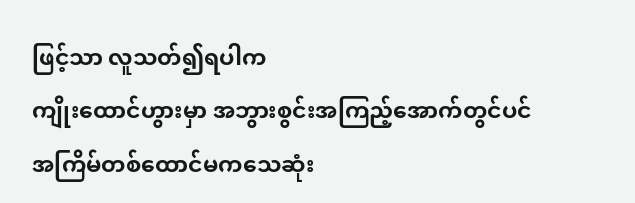ဖြင့်သာ လူသတ်၍ရပါက
ကျိုးထောင်ဟွားမှာ အဘွားစွင်းအကြည့်အောက်တွင်ပင်
အကြိမ်တစ်ထောင်မကသေဆုံး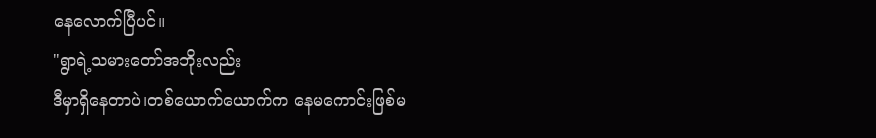နေလောက်ပြီပင်။
"ရွာရဲ့သမားတော်အဘိုးလည်း
ဒီမှာရှိနေတာပဲ၊တစ်ယောက်ယောက်က နေမကောင်းဖြစ်မ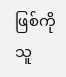ဖြစ်ကို
သူ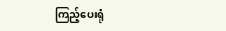ကြည့်ပေးရုံ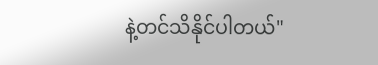နဲ့တင်သိနိုင်ပါတယ်"